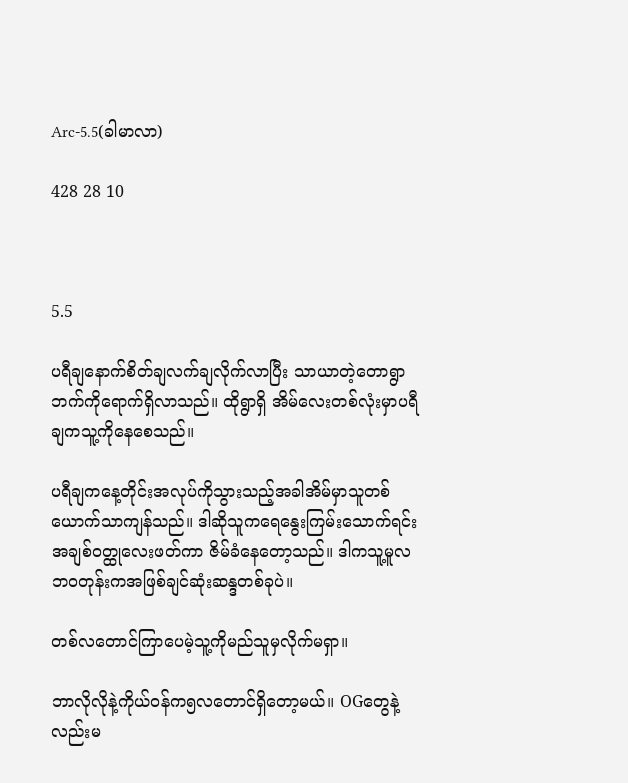Arc-5.5(ခါမာလာ)

428 28 10



5.5

ပရီချနောက်စိတ်ချလက်ချလိုက်လာပြီး သာယာတဲ့တောရွာဘက်ကိုရောက်ရှိလာသည်။ ထိုရွာရှိ အိမ်လေးတစ်လုံးမှာပရီချကသူ့ကိုနေစေသည်။

ပရီချကနေ့တိုင်းအလုပ်ကိုသွားသည့်အခါအိမ်မှာသူတစ်ယောက်သာကျန်သည်။ ဒါဆိုသူကရေနွေးကြမ်းသောက်ရင်း အချစ်ဝတ္ထုလေးဖတ်ကာ ဇိမ်ခံနေတော့သည်။ ဒါကသူ့မူလဘဝတုန်းကအဖြစ်ချင်ဆုံးဆန္ဒတစ်ခုပဲ။

တစ်လတောင်ကြာပေမဲ့သူ့ကိုမည်သူမှလိုက်မရှာ။

ဘာလိုလိုနဲ့ကိုယ်ဝန်က၅လတောင်ရှိတော့မယ်။ OGတွေနဲ့လည်းမ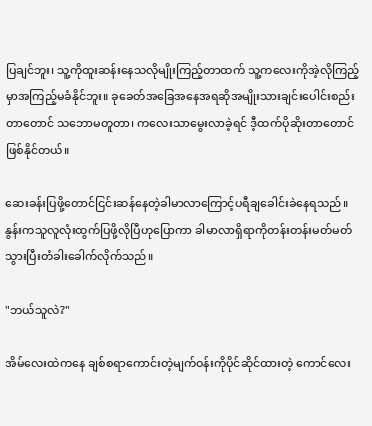ပြချင်ဘူး၊ သူ့ကိုထူးဆန်းနေသလိုမျိုးကြည့်တာထက် သူ့ကလေးကိုအဲ့လိုကြည့်မှာအကြည့်မခံနိုင်ဘူး။ ခုခေတ်အခြေအနေအရဆိုအမျိုးသားချင်းပေါင်းစည်းတာတောင် သဘောမတူတာ၊ ကလေးသာမွေးလာခဲ့ရင် ဒီ့ထက်ပိုဆိုးတာတောင်ဖြစ်နိုင်တယ်။

ဆေးခန်းပြဖို့တောင်ငြင်းဆန်နေတဲ့ခါမာလာကြောင့်ပရီချခေါင်းခဲနေရသည်။ နွန်းကသူလူလုံးထွက်ပြဖို့လိုပြီဟုပြောကာ ခါမာလာရှိရာကိုတန်းတန်းမတ်မတ်သွားပြီးတံခါးခေါက်လိုက်သည်။

"ဘယ်သူလဲ?"

အိမ်လေးထဲကနေ ချစ်စရာကောင်းတဲ့မျက်ဝန်းကိုပိုင်ဆိုင်ထားတဲ့ ကောင်လေး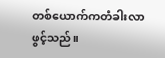တစ်ယောက်ကတံခါးလာဖွင့်သည်။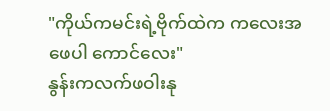"ကိုယ်ကမင်းရဲ့ဗိုက်ထဲက ကလေးအဖေပါ ကောင်လေး"
နွန်းကလက်ဖဝါးနု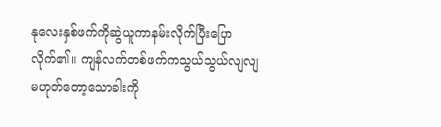နုလေးနှစ်ဖက်ကိုဆွဲယူကာနမ်းလိုက်ပြီးပြောလိုက်၏။ ကျန်လက်တစ်ဖက်ကသွယ်သွယ်လျလျမဟုတ်တော့သောခါးကို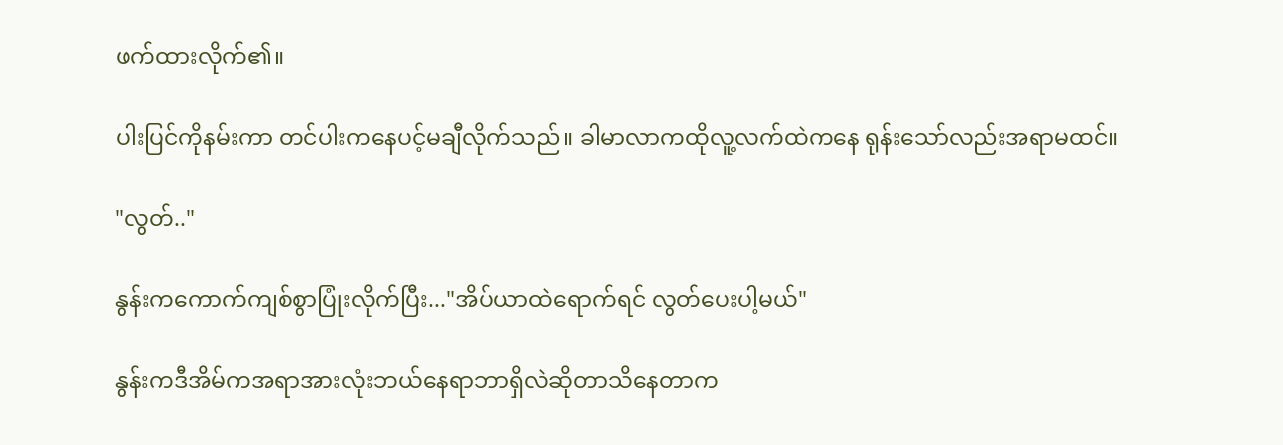ဖက်ထားလိုက်၏။

ပါးပြင်ကိုနမ်းကာ တင်ပါးကနေပင့်မချီလိုက်သည်။ ခါမာလာကထိုလူ့လက်ထဲကနေ ရုန်းသော်လည်းအရာမထင်။

"လွတ်.."

နွန်းကကောက်ကျစ်စွာပြုံးလိုက်ပြီး..."အိပ်ယာထဲရောက်ရင် လွတ်ပေးပါ့မယ်"

နွန်းကဒီအိမ်ကအရာအားလုံးဘယ်နေရာဘာရှိလဲဆိုတာသိနေတာက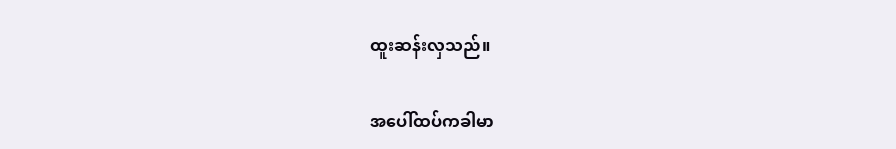ထူးဆန်းလှသည်။

အပေါ်ထပ်ကခါမာ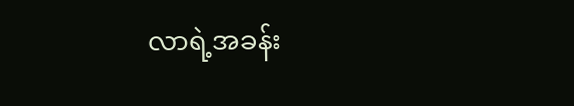လာရဲ့အခန်း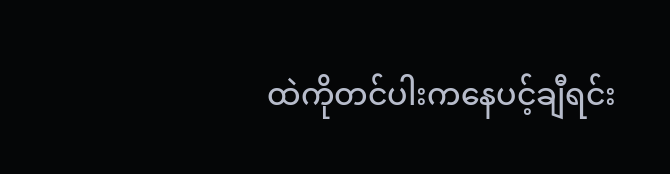ထဲကိုတင်ပါးကနေပင့်ချီရင်း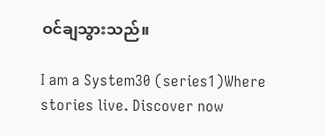ဝင်ချသွားသည်။

I am a System30 (series1)Where stories live. Discover now